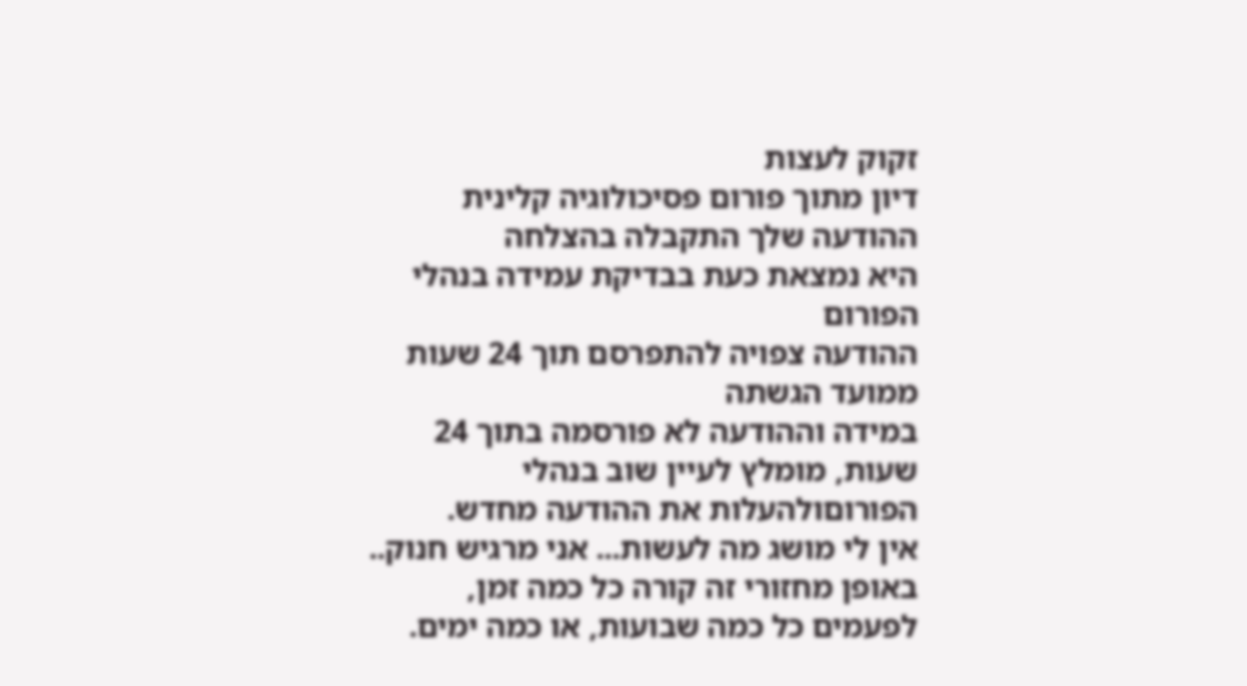זקוק לעצות
דיון מתוך פורום פסיכולוגיה קלינית
ההודעה שלך התקבלה בהצלחה
היא נמצאת כעת בבדיקת עמידה בנהלי הפורום
ההודעה צפויה להתפרסם תוך 24 שעות ממועד הגשתה
במידה וההודעה לא פורסמה בתוך 24 שעות, מומלץ לעיין שוב בנהלי הפורוםולהעלות את ההודעה מחדש.
אין לי מושג מה לעשות... אני מרגיש חנוק.. באופן מחזורי זה קורה כל כמה זמן, לפעמים כל כמה שבועות, או כמה ימים.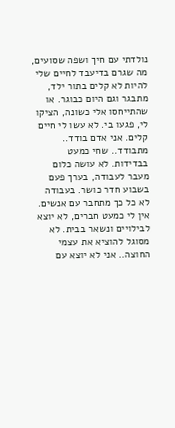נולדתי עם חיך ושפה שסועים, מה שגרם בדיעבד לחיים שלי להיות לא קלים בתור ילד, מתבגר וגם היום כבוגר. או שהתייחסו אלי כשונה, הציקו לי, פגעו בי. לא עשו לי חיים קלים. אני אדם בודד.. מתבודד.. שחי כמעט בבדידות. לא עושה כלום מעבר לעבודה, בערך פעם בשבוע חדר כושר. בעבודה לא כל כך מתחבר עם אנשים. אין לי כמעט חברים, לא יוצא לבילויים ונשאר בבית. לא מסוגל להוציא את עצמי החוצה.. אני לא יוצא עם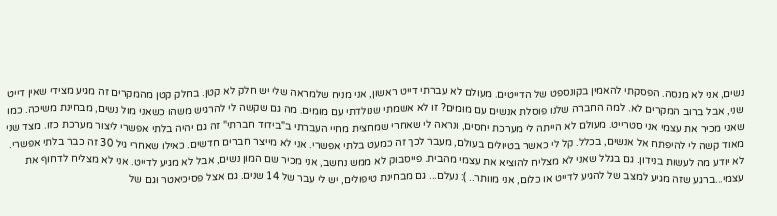נשים, אני לא מנסה. הפסקתי להאמין בקונספט של הדייטים. מעולם לא עברתי דייט ראשון, אני מניח שלמראה שלי יש חלק לא קטן. בחלק קטן מהמקרים זה מגיע מצידי שאין דייט שני, אבל ברוב המקרים לא. למה החברה שלנו פוסלת אנשים עם מומים? זו לא אשמתי שנולדתי עם מומים. מה גם שקשה לי להרגיש משהו כשאני מול נשים, מבחינת משיכה. כמו שאני מכיר את עצמי אני סטרייט. מעולם לא הייתה לי מערכת יחסים, ונראה לי שאחרי שמחצית מחיי העברתי ב"בידוד חברתי" זה גם יהיה בלתי אפשרי ליצור מערכת כזו. מצד שני מאוד קשה לי להיפתח אל אנשים, בכלל. קל לי כאשר בטיולים בעולם, מעבר לכך זה כמעט בלתי אפשרי. אני לא מייצר חברים חדשים. כאילו שאחרי גיל 30 זה כבר בלתי אפשרי. לא יודע מה לעשות בנידון. גם בגלל שאני לא מצליח להוציא את עצמי מהבית. פייסבוק לא ממש נחשב, אני מכיר שם המון נשים, אבל לא מגיע לדייט. אני לא מצליח לדחוף את עצמי...ברגע שזה מגיע למצב של להגיע לדייט או כלום, אני מוותר.. ): נעלם... גם מבחינת טיפולים, יש לי עבר של 14 שנים. גם אצל פסיכיאטר וגם של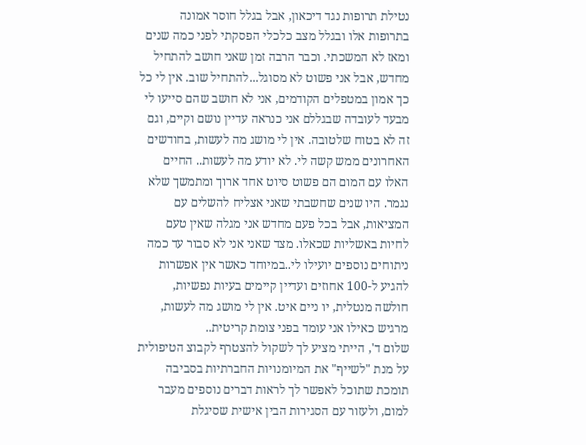נטילת תרופות נגד דיכאון, אבל בגלל חוסר אמונה בתרופות אלו ובגלל מצב כלכלי הפסקתי לפני כמה שנים ומאז לא המשכתי. וכבר הרבה זמן שאני חושב להתחיל מחדש, אבל אני פשוט לא מסוגל...להתחיל שוב. אין לי כל כך אמון במטפלים הקודמים, אני לא חושב שהם סייעו לי מבעד לעובדה שבגללם אני כנראה עדיין נושם וקיים, וגם זה לא בטוח שלטובה. אין לי מושג מה לעשות, בחודשים האחרונים ממש קשה לי. לא יודע מה לעשות.. החיים האלו עם המום הם פשוט סיוט אחד ארוך ומתמשך שלא נגמר. היו שנים שחשבתי שאני אצליח להשלים עם המציאות, אבל בכל פעם מחדש אני מגלה שאין טעם לחיות באשליות שכאלו. מצד שאני אני לא סבור עד כמה ניתוחים נוספים יועילו לי..במיוחד כאשר אין אפשרות להגיע ל-100 אחוזים ועדיין קיימים בעיות נפשיות, חולשה מנטלית, יו ניים איט. אין לי מושג מה לעשות, מרגיש כאילו אני עומד בפני צומת קריטית..
שלום ד', הייתי מציע לך לשקול להצטרף לקבוצ הטיפולית על מנת "לשייף" את המיומנויות החברתיות בסביבה תומכת שתוכל לאפשר לך לראות דברים נוספים מעבר למום, ולעזור עם הסגירות הבין אישית שסיגלת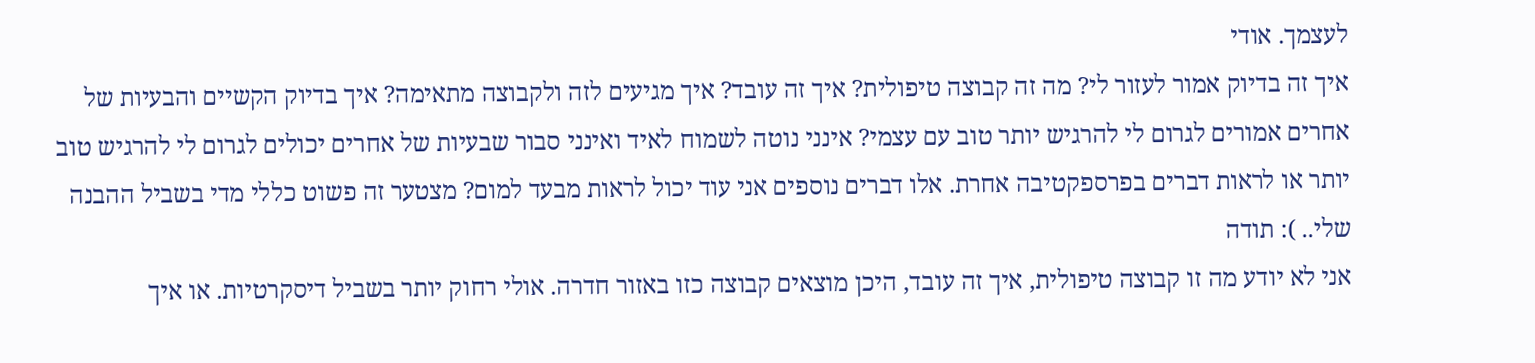לעצמך. אודי
איך זה בדיוק אמור לעזור לי? מה זה קבוצה טיפולית? איך זה עובד? איך מגיעים לזה ולקבוצה מתאימה? איך בדיוק הקשיים והבעיות של אחרים אמורים לגרום לי להרגיש יותר טוב עם עצמי? אינני נוטה לשמוח לאיד ואינני סבור שבעיות של אחרים יכולים לגרום לי להרגיש טוב יותר או לראות דברים בפרספקטיבה אחרת. אלו דברים נוספים אני עוד יכול לראות מבעד למום? מצטער זה פשוט כללי מדי בשביל ההבנה שלי.. ): תודה
אני לא יודע מה זו קבוצה טיפולית, איך זה עובד, היכן מוצאים קבוצה כזו באזור חדרה. אולי רחוק יותר בשביל דיסקרטיות. או איך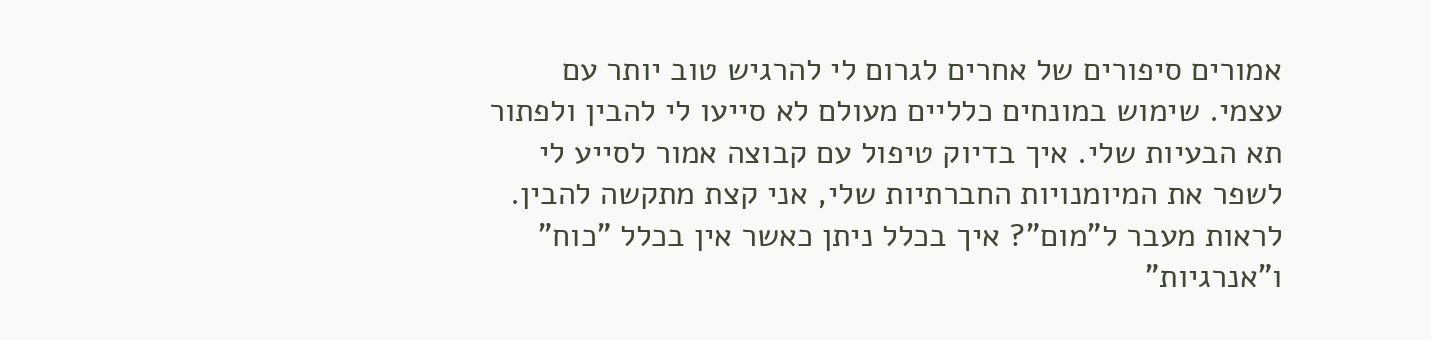אמורים סיפורים של אחרים לגרום לי להרגיש טוב יותר עם עצמי. שימוש במונחים כלליים מעולם לא סייעו לי להבין ולפתור תא הבעיות שלי. איך בדיוק טיפול עם קבוצה אמור לסייע לי לשפר את המיומנויות החברתיות שלי, אני קצת מתקשה להבין. לראות מעבר ל"מום"? איך בכלל ניתן כאשר אין בכלל "כוח" ו"אנרגיות"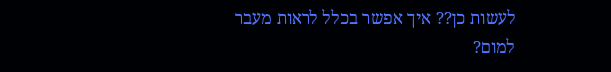לעשות כן?? איך אפשר בכלל לראות מעבר למום?